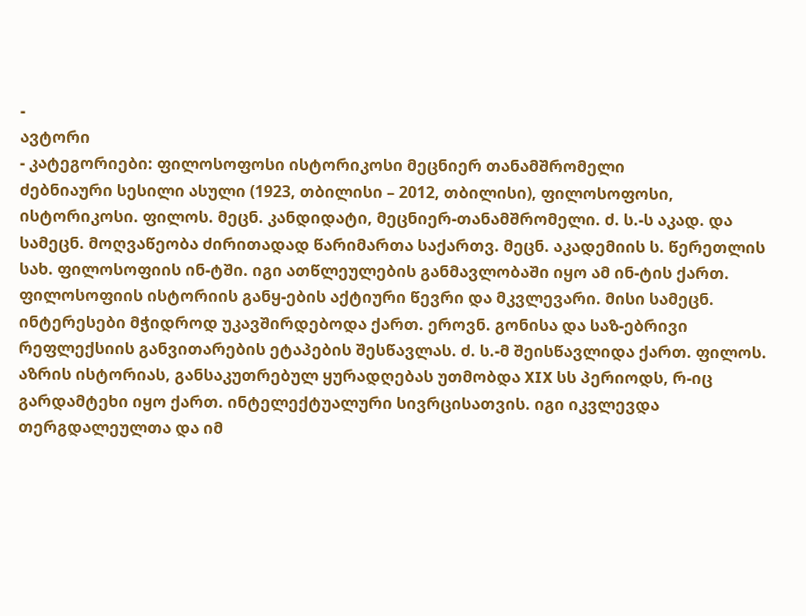-
ავტორი
- კატეგორიები: ფილოსოფოსი ისტორიკოსი მეცნიერ თანამშრომელი
ძებნიაური სესილი ასული (1923, თბილისი – 2012, თბილისი), ფილოსოფოსი, ისტორიკოსი. ფილოს. მეცნ. კანდიდატი, მეცნიერ-თანამშრომელი. ძ. ს.-ს აკად. და სამეცნ. მოღვაწეობა ძირითადად წარიმართა საქართვ. მეცნ. აკადემიის ს. წერეთლის სახ. ფილოსოფიის ინ-ტში. იგი ათწლეულების განმავლობაში იყო ამ ინ-ტის ქართ. ფილოსოფიის ისტორიის განყ-ების აქტიური წევრი და მკვლევარი. მისი სამეცნ. ინტერესები მჭიდროდ უკავშირდებოდა ქართ. ეროვნ. გონისა და საზ-ებრივი რეფლექსიის განვითარების ეტაპების შესწავლას. ძ. ს.-მ შეისწავლიდა ქართ. ფილოს. აზრის ისტორიას, განსაკუთრებულ ყურადღებას უთმობდა XIX სს პერიოდს, რ-იც გარდამტეხი იყო ქართ. ინტელექტუალური სივრცისათვის. იგი იკვლევდა თერგდალეულთა და იმ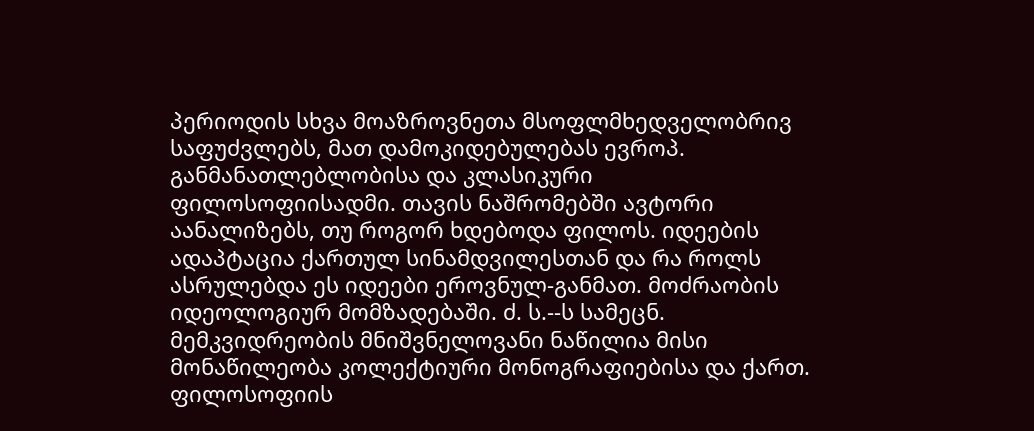პერიოდის სხვა მოაზროვნეთა მსოფლმხედველობრივ საფუძვლებს, მათ დამოკიდებულებას ევროპ. განმანათლებლობისა და კლასიკური ფილოსოფიისადმი. თავის ნაშრომებში ავტორი აანალიზებს, თუ როგორ ხდებოდა ფილოს. იდეების ადაპტაცია ქართულ სინამდვილესთან და რა როლს ასრულებდა ეს იდეები ეროვნულ-განმათ. მოძრაობის იდეოლოგიურ მომზადებაში. ძ. ს.--ს სამეცნ. მემკვიდრეობის მნიშვნელოვანი ნაწილია მისი მონაწილეობა კოლექტიური მონოგრაფიებისა და ქართ. ფილოსოფიის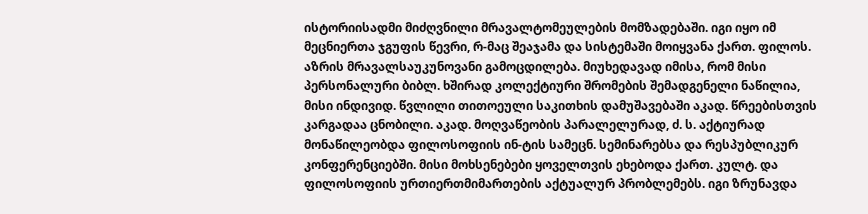ისტორიისადმი მიძღვნილი მრავალტომეულების მომზადებაში. იგი იყო იმ მეცნიერთა ჯგუფის წევრი, რ-მაც შეაჯამა და სისტემაში მოიყვანა ქართ. ფილოს. აზრის მრავალსაუკუნოვანი გამოცდილება. მიუხედავად იმისა, რომ მისი პერსონალური ბიბლ. ხშირად კოლექტიური შრომების შემადგენელი ნაწილია, მისი ინდივიდ. წვლილი თითოეული საკითხის დამუშავებაში აკად. წრეებისთვის კარგადაა ცნობილი. აკად. მოღვაწეობის პარალელურად, ძ. ს. აქტიურად მონაწილეობდა ფილოსოფიის ინ-ტის სამეცნ. სემინარებსა და რესპუბლიკურ კონფერენციებში. მისი მოხსენებები ყოველთვის ეხებოდა ქართ. კულტ. და ფილოსოფიის ურთიერთმიმართების აქტუალურ პრობლემებს. იგი ზრუნავდა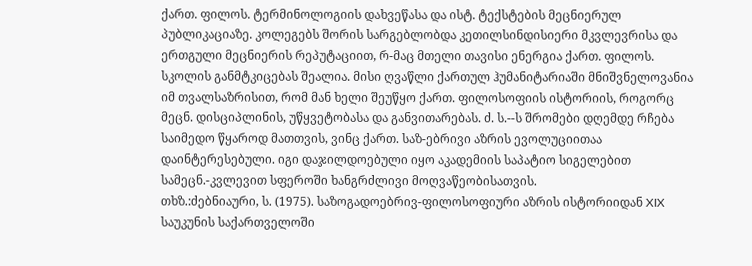ქართ. ფილოს. ტერმინოლოგიის დახვეწასა და ისტ. ტექსტების მეცნიერულ პუბლიკაციაზე. კოლეგებს შორის სარგებლობდა კეთილსინდისიერი მკვლევრისა და ერთგული მეცნიერის რეპუტაციით, რ-მაც მთელი თავისი ენერგია ქართ. ფილოს. სკოლის განმტკიცებას შეალია. მისი ღვაწლი ქართულ ჰუმანიტარიაში მნიშვნელოვანია იმ თვალსაზრისით, რომ მან ხელი შეუწყო ქართ. ფილოსოფიის ისტორიის, როგორც მეცნ. დისციპლინის, უწყვეტობასა და განვითარებას. ძ. ს.--ს შრომები დღემდე რჩება საიმედო წყაროდ მათთვის, ვინც ქართ. საზ-ებრივი აზრის ევოლუციითაა დაინტერესებული. იგი დაჯილდოებული იყო აკადემიის საპატიო სიგელებით სამეცნ.-კვლევით სფეროში ხანგრძლივი მოღვაწეობისათვის.
თხზ.:ძებნიაური, ს. (1975). საზოგადოებრივ-ფილოსოფიური აზრის ისტორიიდან XIX საუკუნის საქართველოში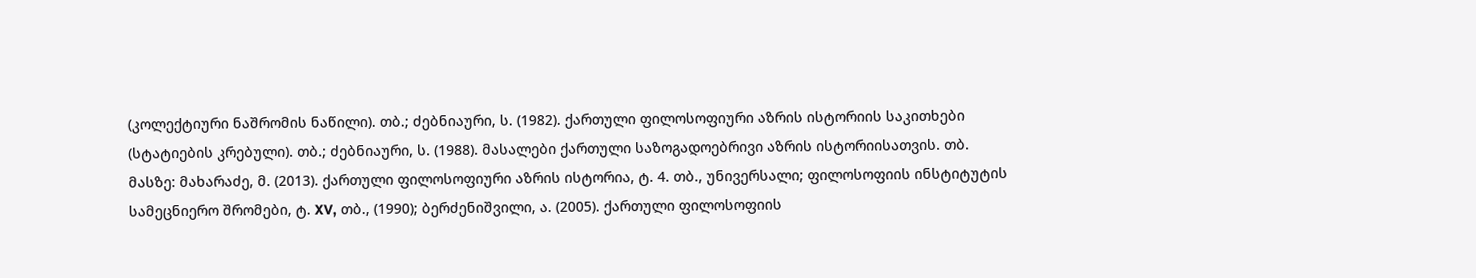(კოლექტიური ნაშრომის ნაწილი). თბ.; ძებნიაური, ს. (1982). ქართული ფილოსოფიური აზრის ისტორიის საკითხები (სტატიების კრებული). თბ.; ძებნიაური, ს. (1988). მასალები ქართული საზოგადოებრივი აზრის ისტორიისათვის. თბ.
მასზე: მახარაძე, მ. (2013). ქართული ფილოსოფიური აზრის ისტორია, ტ. 4. თბ., უნივერსალი; ფილოსოფიის ინსტიტუტის სამეცნიერო შრომები, ტ. XV, თბ., (1990); ბერძენიშვილი, ა. (2005). ქართული ფილოსოფიის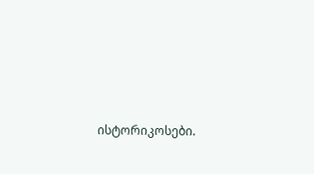ისტორიკოსები.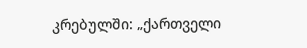კრებულში: „ქართველი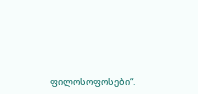ფილოსოფოსები“.